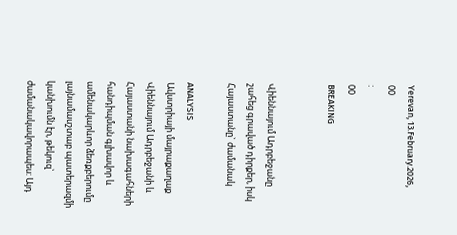Yerevan, 13.February.2026,
00
:
00
BREAKING


Վիեննայում Ադրբեջանը շահեց գրաված դիրքեր, իսկ Հայաստանը` ժամանակ

ANALYSIS
Ավստրիայի մայրաքաղաք Վիեննայում Ադրբեջանի և Հայաստանի նախագահների հանդիպման գլխավոր և ամենակարևոր ձեռքբերումը լայնամասշտաբ պատերազմի կանխումն էր, թեկուզ` ժամանակավորապես: Այդ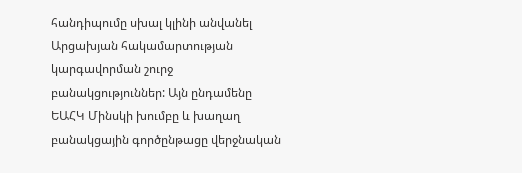հանդիպումը սխալ կլինի անվանել Արցախյան հակամարտության կարգավորման շուրջ բանակցություններ: Այն ընդամենը ԵԱՀԿ Մինսկի խումբը և խաղաղ բանակցային գործընթացը վերջնական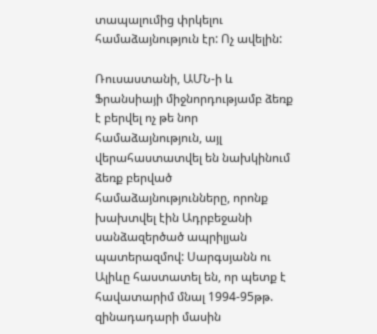տապալումից փրկելու համաձայնություն էր: Ոչ ավելին:

Ռուսաստանի, ԱՄՆ-ի և Ֆրանսիայի միջնորդությամբ ձեռք է բերվել ոչ թե նոր համաձայնություն, այլ վերահաստատվել են նախկինում ձեռք բերված համաձայնությունները, որոնք խախտվել էին Ադրբեջանի սանձազերծած ապրիլյան պատերազմով: Սարգսյանն ու Ալիևը հաստատել են, որ պետք է հավատարիմ մնալ 1994-95թթ. զինադադարի մասին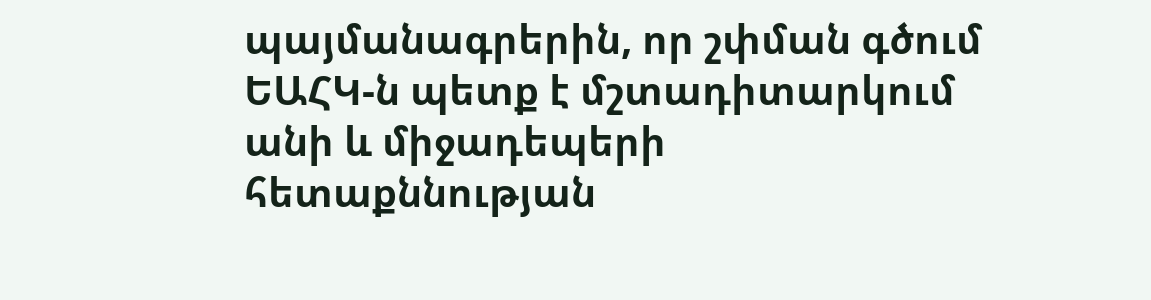պայմանագրերին, որ շփման գծում ԵԱՀԿ-ն պետք է մշտադիտարկում անի և միջադեպերի հետաքննության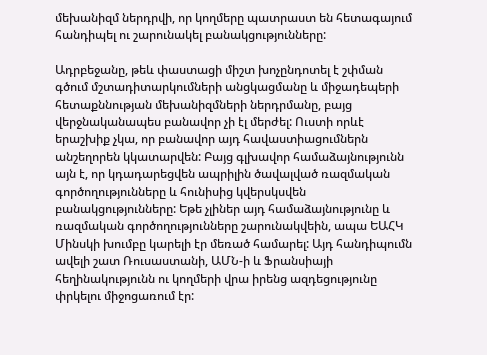մեխանիզմ ներդրվի, որ կողմերը պատրաստ են հետագայում հանդիպել ու շարունակել բանակցությունները:

Ադրբեջանը, թեև փաստացի միշտ խոչընդոտել է շփման գծում մշտադիտարկումների անցկացմանը և միջադեպերի հետաքննության մեխանիզմների ներդրմանը, բայց վերջնականապես բանավոր չի էլ մերժել: Ուստի որևէ երաշխիք չկա, որ բանավոր այդ հավաստիացումներն անշեղորեն կկատարվեն: Բայց գլխավոր համաձայնությունն այն է, որ կդադարեցվեն ապրիլին ծավալված ռազմական գործողությունները և հունիսից կվերսկսվեն բանակցությունները: Եթե չլիներ այդ համաձայնությունը և ռազմական գործողությունները շարունակվեին, ապա ԵԱՀԿ Մինսկի խումբը կարելի էր մեռած համարել: Այդ հանդիպումն ավելի շատ Ռուսաստանի, ԱՄՆ-ի և Ֆրանսիայի հեղինակությունն ու կողմերի վրա իրենց ազդեցությունը փրկելու միջոցառում էր: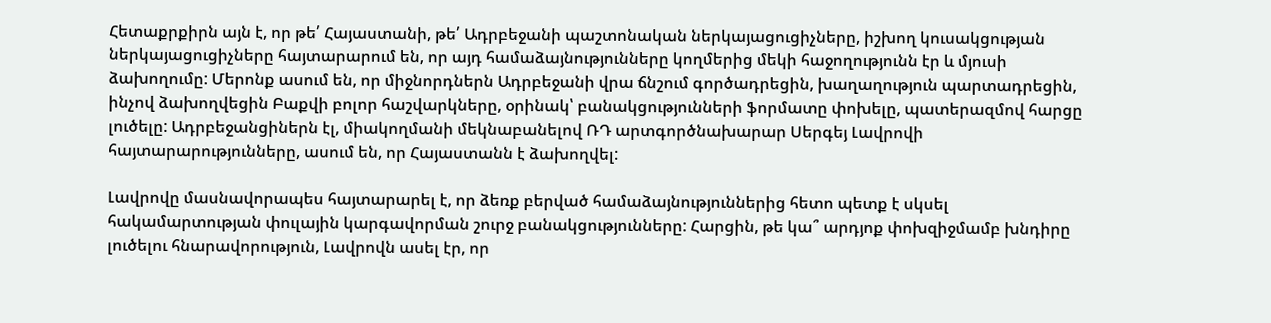Հետաքրքիրն այն է, որ թե՛ Հայաստանի, թե՛ Ադրբեջանի պաշտոնական ներկայացուցիչները, իշխող կուսակցության ներկայացուցիչները հայտարարում են, որ այդ համաձայնությունները կողմերից մեկի հաջողությունն էր և մյուսի ձախողումը: Մերոնք ասում են, որ միջնորդներն Ադրբեջանի վրա ճնշում գործադրեցին, խաղաղություն պարտադրեցին, ինչով ձախողվեցին Բաքվի բոլոր հաշվարկները, օրինակ՝ բանակցությունների ֆորմատը փոխելը, պատերազմով հարցը լուծելը: Ադրբեջանցիներն էլ, միակողմանի մեկնաբանելով ՌԴ արտգործնախարար Սերգեյ Լավրովի հայտարարությունները, ասում են, որ Հայաստանն է ձախողվել:

Լավրովը մասնավորապես հայտարարել է, որ ձեռք բերված համաձայնություններից հետո պետք է սկսել հակամարտության փուլային կարգավորման շուրջ բանակցությունները: Հարցին, թե կա՞ արդյոք փոխզիջմամբ խնդիրը լուծելու հնարավորություն, Լավրովն ասել էր, որ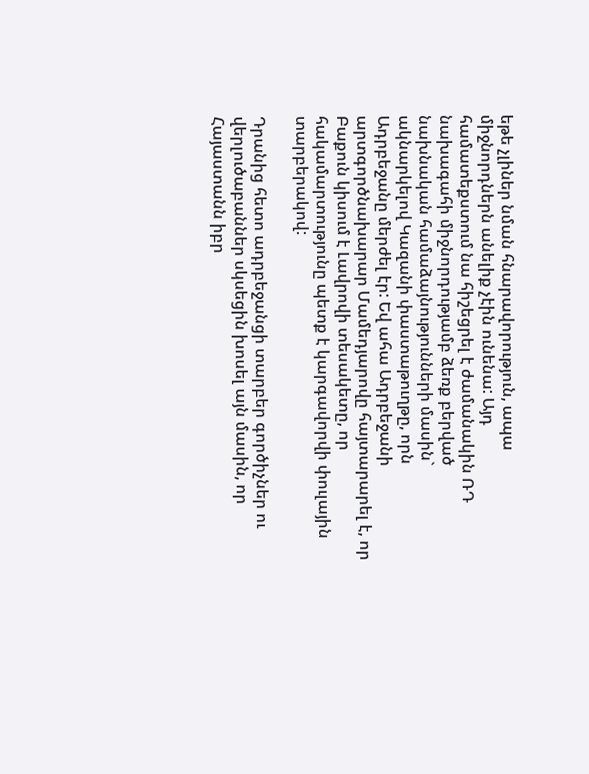եթե չլիներ նման հնարավորություն, ապա միջնորդներն անելիք չէին ունենա: Այդ համատեքստում նա հիշեցրել է ժամանակին ՌԴ նախագահի միջնորդությամբ ձեռք բերված նախնական համաձայնությունների մասին` ակնարկելով Կազանի փաստաթուղթը, որն Ադրբեջանը մերժել էր: Եվ ահա Ադրբեջանի արտգործնախարար Մամեդյարովը հայտարարել է, որ Բաքուն կիսում է Լավրովի տեսակետը, որ հակամարտությունը պետք է կարգավորվի փուլային տարբերակով:

Դրանից հետո ադրբեջանցի տարբեր գործիչներ ու վերլուծաբաններ սկսեցին խոսել այն մասին, որ Հայաստանն իբր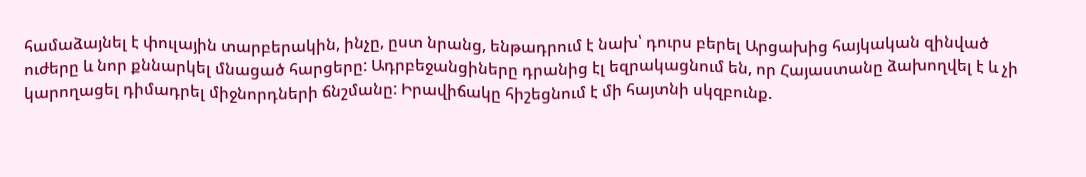համաձայնել է փուլային տարբերակին, ինչը, ըստ նրանց, ենթադրում է նախ՝ դուրս բերել Արցախից հայկական զինված ուժերը և նոր քննարկել մնացած հարցերը: Ադրբեջանցիները դրանից էլ եզրակացնում են, որ Հայաստանը ձախողվել է և չի կարողացել դիմադրել միջնորդների ճնշմանը: Իրավիճակը հիշեցնում է մի հայտնի սկզբունք.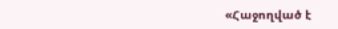«Հաջողված է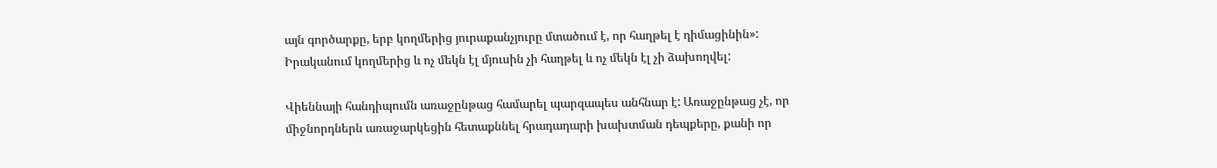այն գործարքը, երբ կողմերից յուրաքանչյուրը մտածում է, որ հաղթել է դիմացինին»: Իրականում կողմերից և ոչ մեկն էլ մյուսին չի հաղթել և ոչ մեկն էլ չի ձախողվել:

Վիեննայի հանդիպումն առաջընթաց համարել պարզապես անհնար է: Առաջընթաց չէ, որ միջնորդներն առաջարկեցին հետաքննել հրադադարի խախտման դեպքերը, քանի որ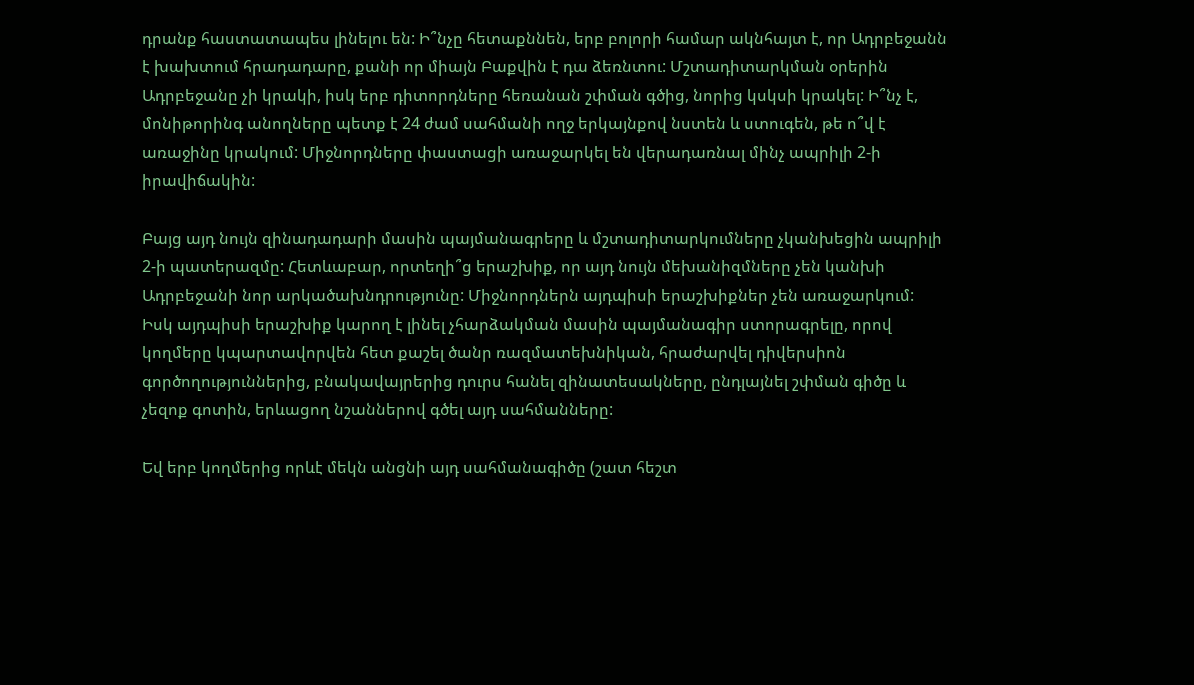դրանք հաստատապես լինելու են: Ի՞նչը հետաքննեն, երբ բոլորի համար ակնհայտ է, որ Ադրբեջանն է խախտում հրադադարը, քանի որ միայն Բաքվին է դա ձեռնտու: Մշտադիտարկման օրերին Ադրբեջանը չի կրակի, իսկ երբ դիտորդները հեռանան շփման գծից, նորից կսկսի կրակել: Ի՞նչ է, մոնիթորինգ անողները պետք է 24 ժամ սահմանի ողջ երկայնքով նստեն և ստուգեն, թե ո՞վ է առաջինը կրակում: Միջնորդները փաստացի առաջարկել են վերադառնալ մինչ ապրիլի 2-ի իրավիճակին:

Բայց այդ նույն զինադադարի մասին պայմանագրերը և մշտադիտարկումները չկանխեցին ապրիլի 2-ի պատերազմը: Հետևաբար, որտեղի՞ց երաշխիք, որ այդ նույն մեխանիզմները չեն կանխի Ադրբեջանի նոր արկածախնդրությունը: Միջնորդներն այդպիսի երաշխիքներ չեն առաջարկում: Իսկ այդպիսի երաշխիք կարող է լինել չհարձակման մասին պայմանագիր ստորագրելը, որով կողմերը կպարտավորվեն հետ քաշել ծանր ռազմատեխնիկան, հրաժարվել դիվերսիոն գործողություններից, բնակավայրերից դուրս հանել զինատեսակները, ընդլայնել շփման գիծը և չեզոք գոտին, երևացող նշաններով գծել այդ սահմանները:

Եվ երբ կողմերից որևէ մեկն անցնի այդ սահմանագիծը (շատ հեշտ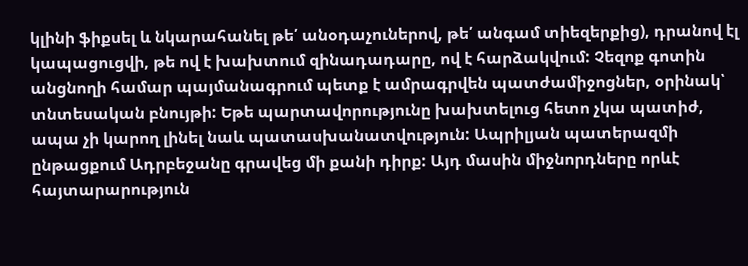կլինի ֆիքսել և նկարահանել թե՛ անօդաչուներով, թե՛ անգամ տիեզերքից), դրանով էլ կապացուցվի, թե ով է խախտում զինադադարը, ով է հարձակվում: Չեզոք գոտին անցնողի համար պայմանագրում պետք է ամրագրվեն պատժամիջոցներ, օրինակ՝ տնտեսական բնույթի: Եթե պարտավորությունը խախտելուց հետո չկա պատիժ, ապա չի կարող լինել նաև պատասխանատվություն: Ապրիլյան պատերազմի ընթացքում Ադրբեջանը գրավեց մի քանի դիրք: Այդ մասին միջնորդները որևէ հայտարարություն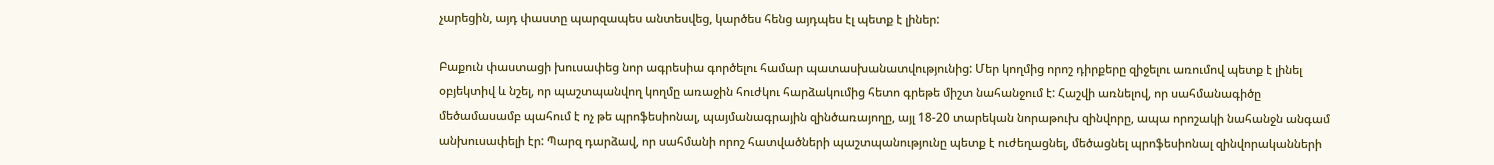չարեցին, այդ փաստը պարզապես անտեսվեց, կարծես հենց այդպես էլ պետք է լիներ:

Բաքուն փաստացի խուսափեց նոր ագրեսիա գործելու համար պատասխանատվությունից: Մեր կողմից որոշ դիրքերը զիջելու առումով պետք է լինել օբյեկտիվ և նշել, որ պաշտպանվող կողմը առաջին հուժկու հարձակումից հետո գրեթե միշտ նահանջում է: Հաշվի առնելով, որ սահմանագիծը մեծամասամբ պահում է ոչ թե պրոֆեսիոնալ, պայմանագրային զինծառայողը, այլ 18-20 տարեկան նորաթուխ զինվորը, ապա որոշակի նահանջն անգամ անխուսափելի էր: Պարզ դարձավ, որ սահմանի որոշ հատվածների պաշտպանությունը պետք է ուժեղացնել, մեծացնել պրոֆեսիոնալ զինվորականների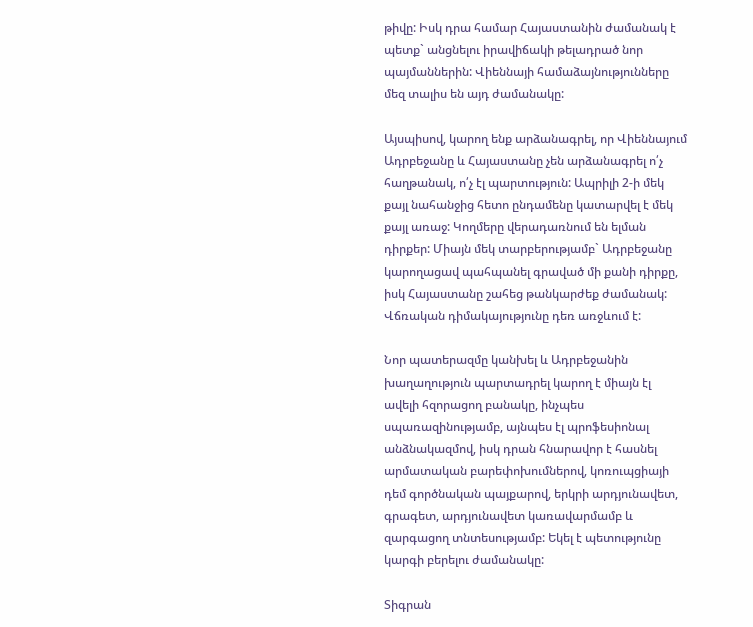թիվը: Իսկ դրա համար Հայաստանին ժամանակ է պետք` անցնելու իրավիճակի թելադրած նոր պայմաններին: Վիեննայի համաձայնությունները մեզ տալիս են այդ ժամանակը:

Այսպիսով, կարող ենք արձանագրել, որ Վիեննայում Ադրբեջանը և Հայաստանը չեն արձանագրել ո՛չ հաղթանակ, ո՛չ էլ պարտություն: Ապրիլի 2-ի մեկ քայլ նահանջից հետո ընդամենը կատարվել է մեկ քայլ առաջ: Կողմերը վերադառնում են ելման դիրքեր: Միայն մեկ տարբերությամբ` Ադրբեջանը կարողացավ պահպանել գրաված մի քանի դիրքը, իսկ Հայաստանը շահեց թանկարժեք ժամանակ: Վճռական դիմակայությունը դեռ առջևում է:

Նոր պատերազմը կանխել և Ադրբեջանին խաղաղություն պարտադրել կարող է միայն էլ ավելի հզորացող բանակը, ինչպես սպառազինությամբ, այնպես էլ պրոֆեսիոնալ անձնակազմով, իսկ դրան հնարավոր է հասնել արմատական բարեփոխումներով, կոռուպցիայի դեմ գործնական պայքարով, երկրի արդյունավետ, գրագետ, արդյունավետ կառավարմամբ և զարգացող տնտեսությամբ: Եկել է պետությունը կարգի բերելու ժամանակը:

Տիգրան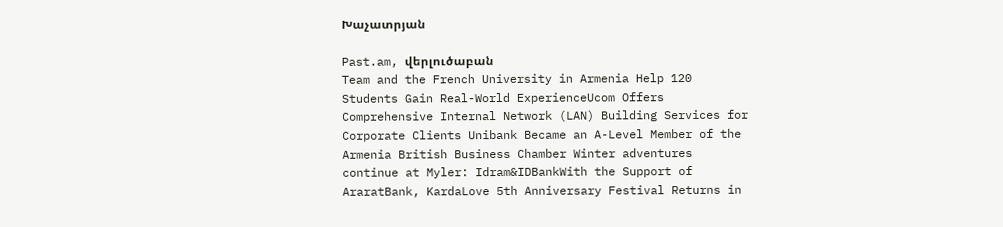Խաչատրյան

Past.am, վերլուծաբան
Team and the French University in Armenia Help 120 Students Gain Real-World ExperienceUcom Offers Comprehensive Internal Network (LAN) Building Services for Corporate Clients Unibank Became an A-Level Member of the Armenia British Business Chamber Winter adventures continue at Myler: Idram&IDBankWith the Support of AraratBank, KardaLove 5th Anniversary Festival Returns in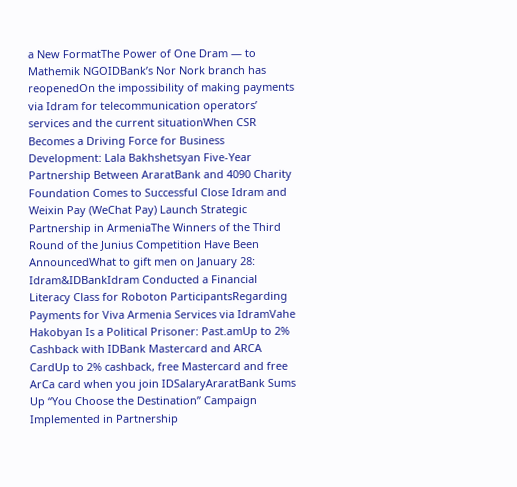a New FormatThe Power of One Dram — to Mathemik NGOIDBank’s Nor Nork branch has reopenedOn the impossibility of making payments via Idram for telecommunication operators’ services and the current situationWhen CSR Becomes a Driving Force for Business Development: Lala Bakhshetsyan Five-Year Partnership Between AraratBank and 4090 Charity Foundation Comes to Successful Close Idram and Weixin Pay (WeChat Pay) Launch Strategic Partnership in ArmeniaThe Winners of the Third Round of the Junius Competition Have Been AnnouncedWhat to gift men on January 28: Idram&IDBankIdram Conducted a Financial Literacy Class for Roboton ParticipantsRegarding Payments for Viva Armenia Services via IdramVahe Hakobyan Is a Political Prisoner: Past.amUp to 2% Cashback with IDBank Mastercard and ARCA CardUp to 2% cashback, free Mastercard and free ArCa card when you join IDSalaryAraratBank Sums Up “You Choose the Destination” Campaign Implemented in Partnership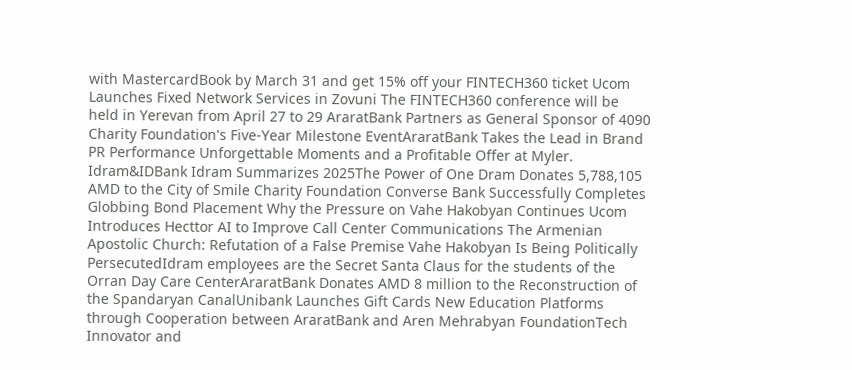with MastercardBook by March 31 and get 15% off your FINTECH360 ticket Ucom Launches Fixed Network Services in Zovuni The FINTECH360 conference will be held in Yerevan from April 27 to 29 AraratBank Partners as General Sponsor of 4090 Charity Foundation's Five-Year Milestone EventAraratBank Takes the Lead in Brand PR Performance Unforgettable Moments and a Profitable Offer at Myler. Idram&IDBank Idram Summarizes 2025The Power of One Dram Donates 5,788,105 AMD to the City of Smile Charity Foundation Converse Bank Successfully Completes Globbing Bond Placement Why the Pressure on Vahe Hakobyan Continues Ucom Introduces Hecttor AI to Improve Call Center Communications The Armenian Apostolic Church: Refutation of a False Premise Vahe Hakobyan Is Being Politically PersecutedIdram employees are the Secret Santa Claus for the students of the Orran Day Care CenterAraratBank Donates AMD 8 million to the Reconstruction of the Spandaryan CanalUnibank Launches Gift Cards New Education Platforms through Cooperation between AraratBank and Aren Mehrabyan FoundationTech Innovator and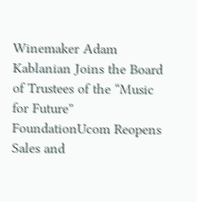Winemaker Adam Kablanian Joins the Board of Trustees of the “Music for Future” FoundationUcom Reopens Sales and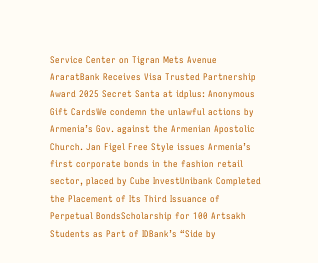Service Center on Tigran Mets Avenue AraratBank Receives Visa Trusted Partnership Award 2025 Secret Santa at idplus: Anonymous Gift CardsWe condemn the unlawful actions by Armenia’s Gov. against the Armenian Apostolic Church. Jan Figel Free Style issues Armenia’s first corporate bonds in the fashion retail sector, placed by Cube InvestUnibank Completed the Placement of Its Third Issuance of Perpetual BondsScholarship for 100 Artsakh Students as Part of IDBank’s “Side by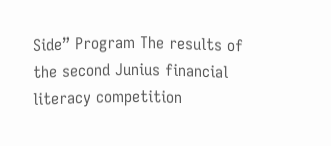Side” Program The results of the second Junius financial literacy competition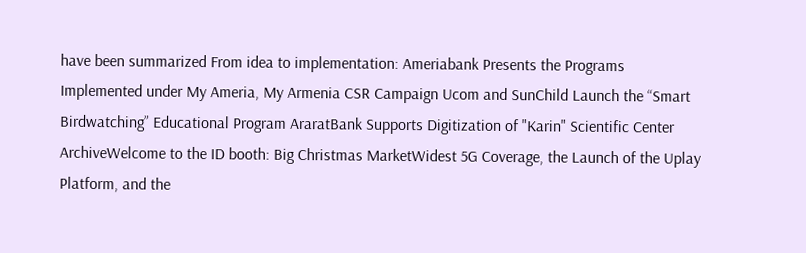have been summarized From idea to implementation: Ameriabank Presents the Programs Implemented under My Ameria, My Armenia CSR Campaign Ucom and SunChild Launch the “Smart Birdwatching” Educational Program AraratBank Supports Digitization of "Karin" Scientific Center ArchiveWelcome to the ID booth: Big Christmas MarketWidest 5G Coverage, the Launch of the Uplay Platform, and the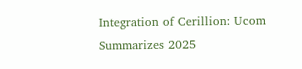Integration of Cerillion: Ucom Summarizes 2025